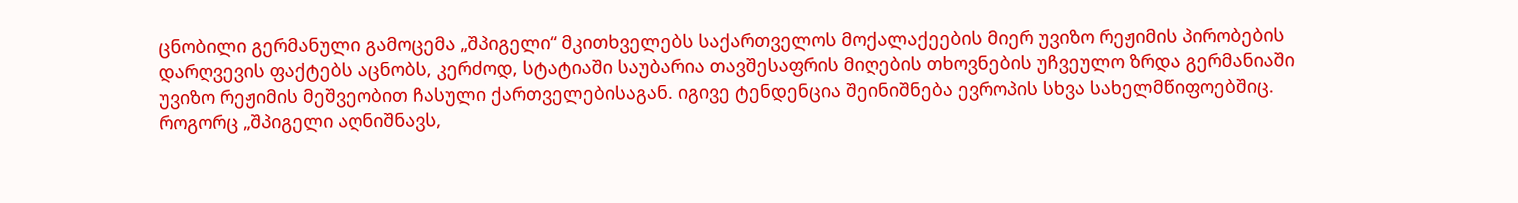ცნობილი გერმანული გამოცემა „შპიგელი“ მკითხველებს საქართველოს მოქალაქეების მიერ უვიზო რეჟიმის პირობების
დარღვევის ფაქტებს აცნობს, კერძოდ, სტატიაში საუბარია თავშესაფრის მიღების თხოვნების უჩვეულო ზრდა გერმანიაში უვიზო რეჟიმის მეშვეობით ჩასული ქართველებისაგან. იგივე ტენდენცია შეინიშნება ევროპის სხვა სახელმწიფოებშიც.
როგორც „შპიგელი აღნიშნავს,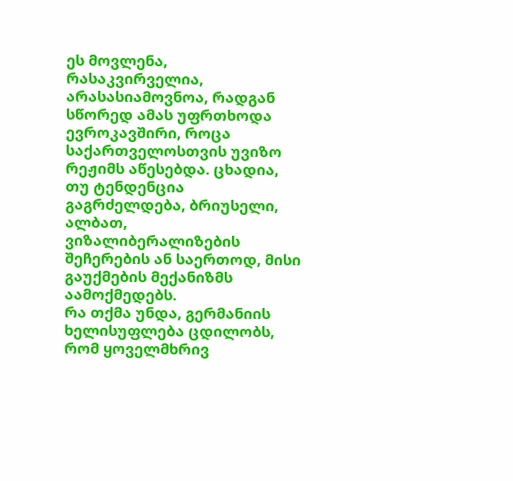ეს მოვლენა, რასაკვირველია, არასასიამოვნოა, რადგან სწორედ ამას უფრთხოდა ევროკავშირი, როცა საქართველოსთვის უვიზო რეჟიმს აწესებდა. ცხადია, თუ ტენდენცია გაგრძელდება, ბრიუსელი, ალბათ, ვიზალიბერალიზების შეჩერების ან საერთოდ, მისი გაუქმების მექანიზმს აამოქმედებს.
რა თქმა უნდა, გერმანიის ხელისუფლება ცდილობს, რომ ყოველმხრივ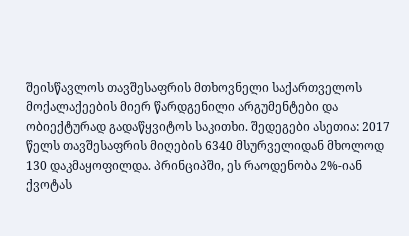შეისწავლოს თავშესაფრის მთხოვნელი საქართველოს მოქალაქეების მიერ წარდგენილი არგუმენტები და ობიექტურად გადაწყვიტოს საკითხი. შედეგები ასეთია: 2017 წელს თავშესაფრის მიღების 6340 მსურველიდან მხოლოდ 130 დაკმაყოფილდა. პრინციპში, ეს რაოდენობა 2%-იან ქვოტას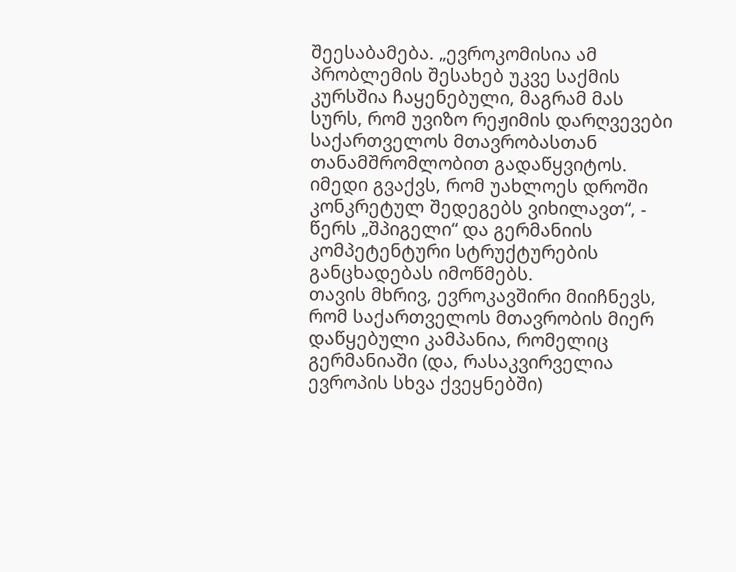შეესაბამება. „ევროკომისია ამ პრობლემის შესახებ უკვე საქმის კურსშია ჩაყენებული, მაგრამ მას სურს, რომ უვიზო რეჟიმის დარღვევები საქართველოს მთავრობასთან თანამშრომლობით გადაწყვიტოს. იმედი გვაქვს, რომ უახლოეს დროში კონკრეტულ შედეგებს ვიხილავთ“, - წერს „შპიგელი“ და გერმანიის კომპეტენტური სტრუქტურების განცხადებას იმოწმებს.
თავის მხრივ, ევროკავშირი მიიჩნევს, რომ საქართველოს მთავრობის მიერ დაწყებული კამპანია, რომელიც გერმანიაში (და, რასაკვირველია ევროპის სხვა ქვეყნებში)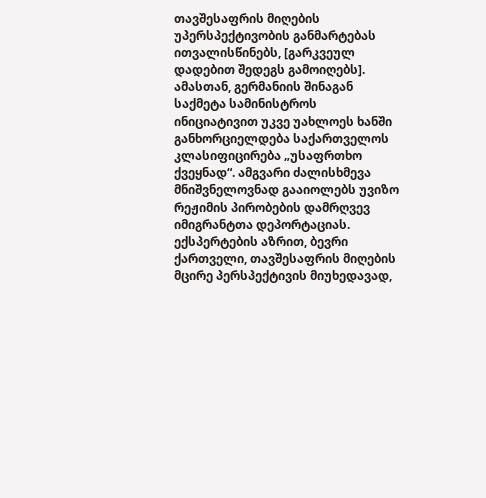თავშესაფრის მიღების უპერსპექტივობის განმარტებას ითვალისწინებს, [გარკვეულ დადებით შედეგს გამოიღებს]. ამასთან, გერმანიის შინაგან საქმეტა სამინისტროს ინიციატივით უკვე უახლოეს ხანში განხორციელდება საქართველოს კლასიფიცირება „უსაფრთხო ქვეყნად“. ამგვარი ძალისხმევა მნიშვნელოვნად გააიოლებს უვიზო რეჟიმის პირობების დამრღვევ იმიგრანტთა დეპორტაციას.
ექსპერტების აზრით, ბევრი ქართველი, თავშესაფრის მიღების მცირე პერსპექტივის მიუხედავად,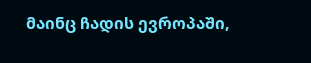მაინც ჩადის ევროპაში,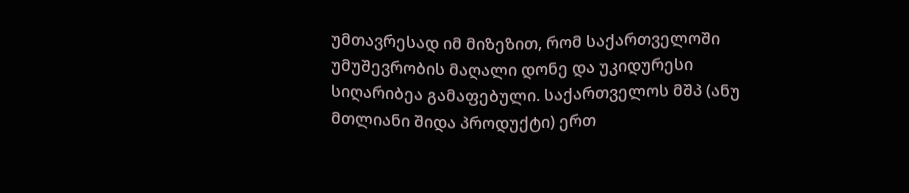უმთავრესად იმ მიზეზით, რომ საქართველოში უმუშევრობის მაღალი დონე და უკიდურესი სიღარიბეა გამაფებული. საქართველოს მშპ (ანუ მთლიანი შიდა პროდუქტი) ერთ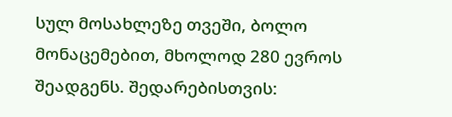სულ მოსახლეზე თვეში, ბოლო მონაცემებით, მხოლოდ 280 ევროს შეადგენს. შედარებისთვის: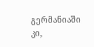გერმანიაში კი,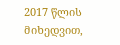2017 წლის მიხედვით,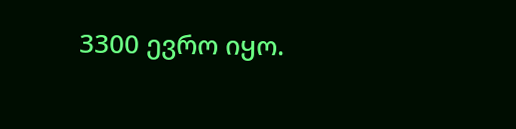3300 ევრო იყო.